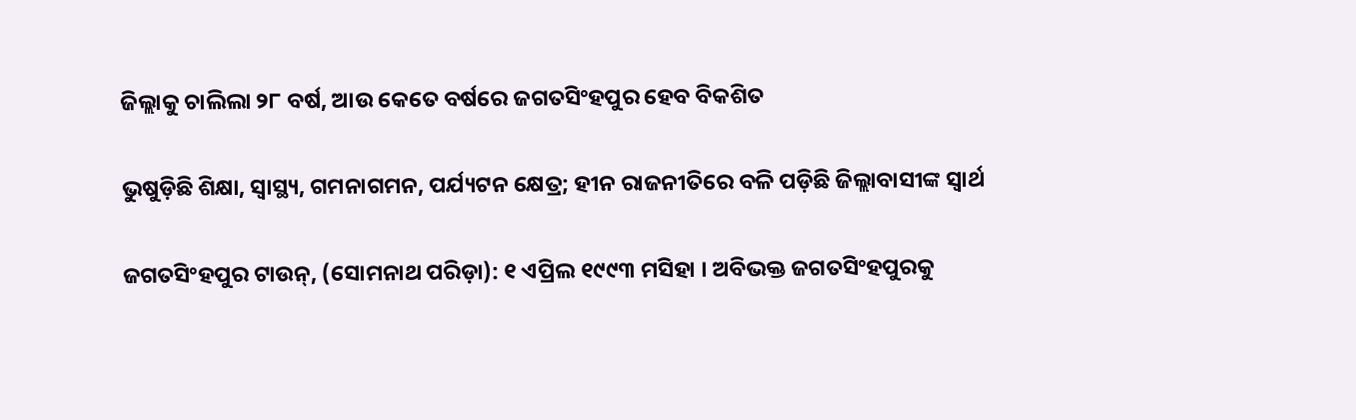ଜିଲ୍ଲାକୁ ଚାଲିଲା ୨୮ ବର୍ଷ, ଆଉ କେତେ ବର୍ଷରେ ଜଗତସିଂହପୁର ହେବ ବିକଶିତ

ଭୁଷୁଡ଼ିଛି ଶିକ୍ଷା, ସ୍ୱାସ୍ଥ୍ୟ, ଗମନାଗମନ, ପର୍ଯ୍ୟଟନ କ୍ଷେତ୍ର; ହୀନ ରାଜନୀତିରେ ବଳି ପଡ଼ିଛି ଜିଲ୍ଲାବାସୀଙ୍କ ସ୍ୱାର୍ଥ

ଜଗତସିଂହପୁର ଟାଉନ୍‍, (ସୋମନାଥ ପରିଡ଼ା): ୧ ଏପ୍ରିଲ ୧୯୯୩ ମସିହା । ଅବିଭକ୍ତ ଜଗତସିଂହପୁରକୁ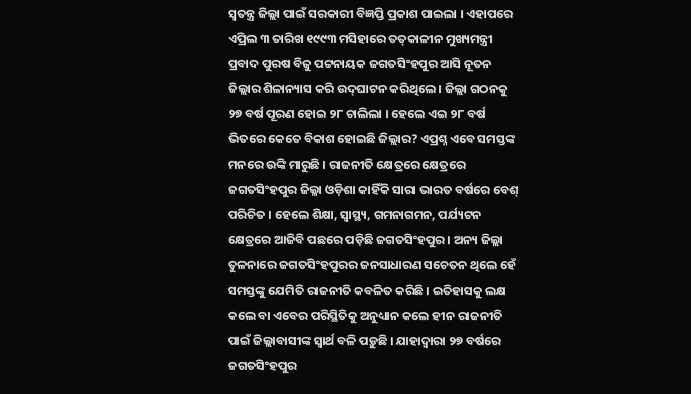ସ୍ୱତନ୍ତ୍ର ଜିଲ୍ଲା ପାଇଁ ସରକାରୀ ବିଜ୍ଞପ୍ତି ପ୍ରକାଶ ପାଇଲା । ଏହାପରେ ଏପ୍ରିଲ ୩ ତାରିଖ ୧୯୯୩ ମସିହାରେ ତତ୍‍କାଳୀନ ମୁଖ୍ୟମନ୍ତ୍ରୀ ପ୍ରବାଦ ପୁରଷ ବିଜୁ ପଟ୍ଟନାୟକ ଜଗତସିଂହପୁର ଆସି ନୂତନ ଜିଲ୍ଲାର ଶିଳାନ୍ୟାସ କରି ଉଦ୍‍ଘାଟନ କରିଥିଲେ । ଜିଲ୍ଲା ଗଠନକୁ ୨୭ ବର୍ଷ ପୂରଣ ହୋଇ ୨୮ ଚାଲିଲା । ହେଲେ ଏଇ ୨୮ ବର୍ଷ ଭିତରେ କେତେ ବିକାଶ ହୋଇଛି ଜିଲ୍ଲାର? ଏପ୍ରଶ୍ନ ଏବେ ସମସ୍ତଙ୍କ ମନରେ ଉଙ୍କି ମାରୁଛି । ରାଜନୀତି କ୍ଷେତ୍ରରେ କ୍ଷେତ୍ରରେ ଜଗତସିଂହପୁର ଜିଲ୍ଳା ଓଡ଼ିଶା କାହିଁକି ସାରା ଭାରତ ବର୍ଷରେ ବେଶ୍‍ ପରିଚିତ । ହେଲେ ଶିକ୍ଷା, ସ୍ୱାସ୍ଥ୍ୟ, ଗମନାଗମନ, ପର୍ଯ୍ୟଟନ କ୍ଷେତ୍ରରେ ଆଜିବି ପଛରେ ପଡ଼ିଛି ଜଗତସିଂହପୁର । ଅନ୍ୟ ଜିଲ୍ଲା ତୁଳନାରେ ଜଗତସିଂହପୁରର ଜନସାଧାରଣ ସଚେତନ ଥିଲେ ହେଁ ସମସ୍ତଙ୍କୁ ଯେମିତି ରାଜନୀତି କବଳିତ କରିଛି । ଇତିହାସକୁ ଲକ୍ଷ କଲେ ବା ଏବେର ପରିସ୍ଥିତିକୁ ଅନୁଧ୍ୟାନ କଲେ ହୀନ ରାଜନୀତି ପାଇଁ ଜିଲ୍ଲାବାସୀଙ୍କ ସ୍ୱାର୍ଥ ବଳି ପଡ଼ୁଛି । ଯାହାଦ୍ୱାରା ୨୭ ବର୍ଷରେ ଜଗତସିଂହପୁର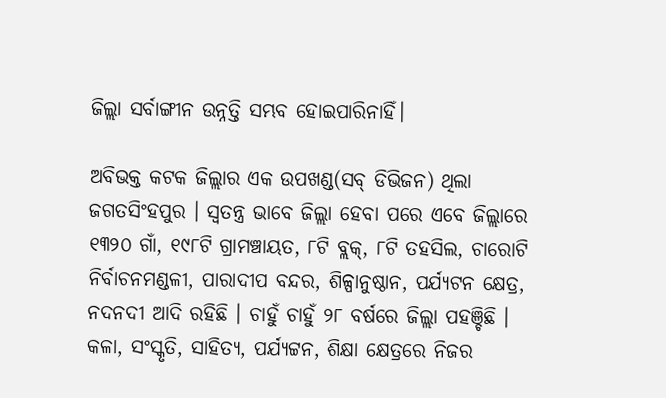ଜିଲ୍ଲା ସର୍ବାଙ୍ଗୀନ ଉନ୍ନତ୍ତି ସମ୍ଭବ ହୋଇପାରିନାହିଁ।

ଅବିଭକ୍ତ କଟକ ଜିଲ୍ଲାର ଏକ ଉପଖଣ୍ଡ(ସବ୍‍ ଡିଭିଜନ) ଥିଲା ଜଗତସିଂହପୁର । ସ୍ୱତନ୍ତ୍ର ଭାବେ ଜିଲ୍ଲା ହେବା ପରେ ଏବେ ଜିଲ୍ଲାରେ ୧୩୨୦ ଗାଁ, ୧୯୮ଟି ଗ୍ରାମଞ୍ଚାୟତ, ୮ଟି ବ୍ଲକ୍‍, ୮ଟି ତହସିଲ, ଚାରୋଟି ନିର୍ବାଚନମଣ୍ଡଳୀ, ପାରାଦୀପ ବନ୍ଦର, ଶିଳ୍ପାନୁଷ୍ଠାନ, ପର୍ଯ୍ୟଟନ କ୍ଷେତ୍ର, ନଦନଦୀ ଆଦି ରହିଛି । ଚାହୁଁ ଚାହୁଁ ୨୮ ବର୍ଷରେ ଜିଲ୍ଲା ପହଞ୍ଚିଛି । କଳା, ସଂସ୍କୃତି, ସାହିତ୍ୟ, ପର୍ଯ୍ୟଟ୍ଟନ, ଶିକ୍ଷା କ୍ଷେତ୍ରରେ ନିଜର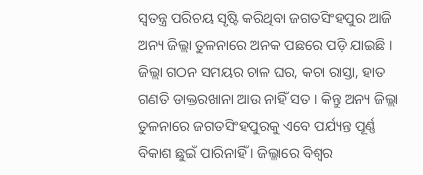ସ୍ୱତନ୍ତ୍ର ପରିଚୟ ସୃଷ୍ଟି କରିଥିବା ଜଗତସିଂହପୁର ଆଜି ଅନ୍ୟ ଜିଲ୍ଲା ତୁଳନାରେ ଅନକ ପଛରେ ପଡ଼ି ଯାଇଛି । ଜିଲ୍ଲା ଗଠନ ସମୟର ଚାଳ ଘର, କଚା ରାସ୍ତା, ହାତ ଗଣତି ଡାକ୍ତରଖାନା ଆଉ ନାହିଁ ସତ । କିନ୍ତୁ ଅନ୍ୟ ଜିଲ୍ଲା ତୁଳନାରେ ଜଗତସିଂହପୁରକୁ ଏବେ ପର୍ଯ୍ୟନ୍ତ ପୂର୍ଣ୍ଣ ବିକାଶ ଛୁଇଁ ପାରିନାହିଁ । ଜିଲ୍ଳାରେ ବିଶ୍ୱର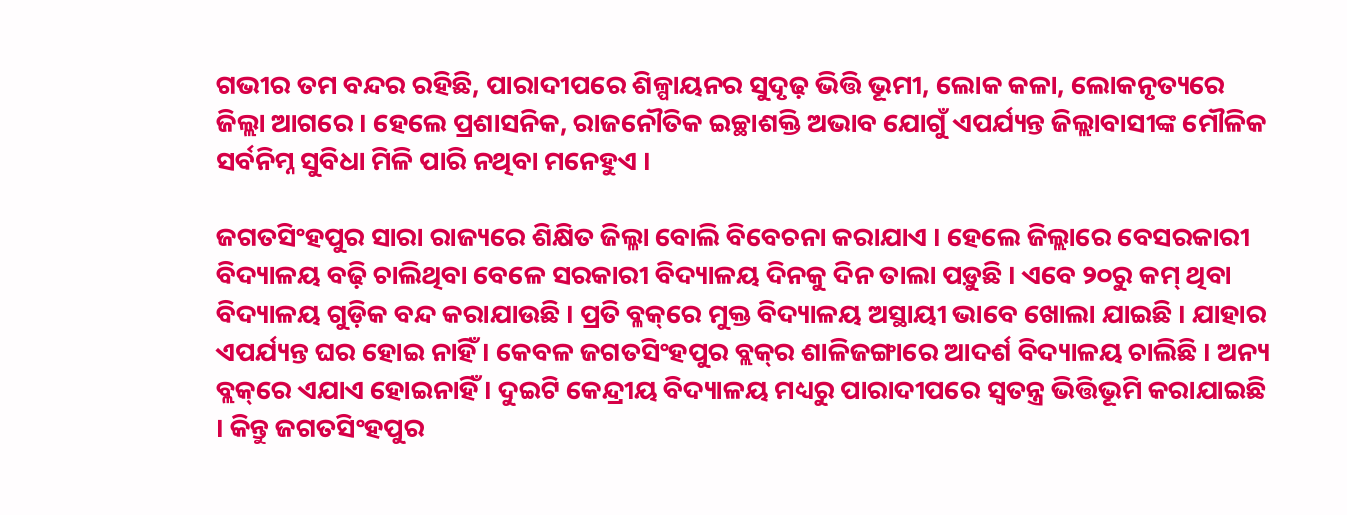ଗଭୀର ତମ ବନ୍ଦର ରହିଛି, ପାରାଦୀପରେ ଶିଳ୍ପାୟନର ସୁଦୃଢ଼ ଭିତ୍ତି ଭୂମୀ, ଲୋକ କଳା, ଲୋକନୃତ୍ୟରେ ଜିଲ୍ଲା ଆଗରେ । ହେଲେ ପ୍ରଶାସନିକ, ରାଜନୌତିକ ଇଚ୍ଛାଶକ୍ତି ଅଭାବ ଯୋଗୁଁ ଏପର୍ଯ୍ୟନ୍ତ ଜିଲ୍ଲାବାସୀଙ୍କ ମୌଳିକ ସର୍ବନିମ୍ନ ସୁବିଧା ମିଳି ପାରି ନଥିବା ମନେହୁଏ ।

ଜଗତସିଂହପୁର ସାରା ରାଜ୍ୟରେ ଶିକ୍ଷିତ ଜିଲ୍ଳା ବୋଲି ବିବେଚନା କରାଯାଏ । ହେଲେ ଜିଲ୍ଲାରେ ବେସରକାରୀ ବିଦ୍ୟାଳୟ ବଢ଼ି ଚାଲିଥିବା ବେଳେ ସରକାରୀ ବିଦ୍ୟାଳୟ ଦିନକୁ ଦିନ ତାଲା ପଡ଼ୁଛି । ଏବେ ୨୦ରୁ କମ୍‍ ଥିବା ବିଦ୍ୟାଳୟ ଗୁଡ଼ିକ ବନ୍ଦ କରାଯାଉଛି । ପ୍ରତି ବ୍ଳକ୍‌ରେ ମୁକ୍ତ ବିଦ୍ୟାଳୟ ଅସ୍ଥାୟୀ ଭାବେ ଖୋଲା ଯାଇଛି । ଯାହାର ଏପର୍ଯ୍ୟନ୍ତ ଘର ହୋଇ ନାହିଁ । କେବଳ ଜଗତସିଂହପୁର ବ୍ଲକ୍‍ର ଶାଳିଜଙ୍ଗାରେ ଆଦର୍ଶ ବିଦ୍ୟାଳୟ ଚାଲିଛି । ଅନ୍ୟ ବ୍ଲକ୍‌ରେ ଏଯାଏ ହୋଇନାହିଁ । ଦୁଇଟି କେନ୍ଦ୍ରୀୟ ବିଦ୍ୟାଳୟ ମଧ୍ୟରୁ ପାରାଦୀପରେ ସ୍ୱତନ୍ତ୍ର ଭିତ୍ତିଭୂମି କରାଯାଇଛି । କିନ୍ତୁ ଜଗତସିଂହପୁର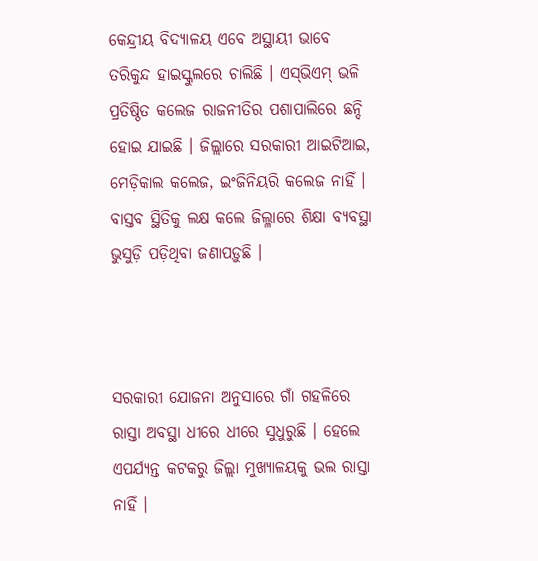କେନ୍ଦ୍ରୀୟ ବିଦ୍ୟାଳୟ ଏବେ ଅସ୍ଥାୟୀ ଭାବେ ତରିକୁନ୍ଦ ହାଇସ୍କୁଲରେ ଚାଲିଛି । ଏସ୍‍ଭିଏମ୍‍ ଭଳି ପ୍ରତିଷ୍ଠିତ କଲେଜ ରାଜନୀତିର ପଶାପାଲିରେ ଛନ୍ଦି ହୋଇ ଯାଇଛି । ଜିଲ୍ଲାରେ ସରକାରୀ ଆଇଟିଆଇ, ମେଡ଼ିକାଲ କଲେଜ, ଇଂଜିନିୟରି କଲେଜ ନାହିଁ । ବାସ୍ତବ ସ୍ଥିତିକୁ ଲକ୍ଷ କଲେ ଜିଲ୍ଳାରେ ଶିକ୍ଷା ବ୍ୟବସ୍ଥା ଭୁସୁଡ଼ି ପଡ଼ିଥିବା ଜଣାପଡ଼ୁଛି ।



ସରକାରୀ ଯୋଜନା ଅନୁସାରେ ଗାଁ ଗହଳିରେ ରାସ୍ତା ଅବସ୍ଥା ଧୀରେ ଧୀରେ ସୁଧୁରୁଛି । ହେଲେ ଏପର୍ଯ୍ୟନ୍ତ କଟକରୁ ଜିଲ୍ଲା ମୁଖ୍ୟାଳୟକୁ ଭଲ ରାସ୍ତା ନାହିଁ ।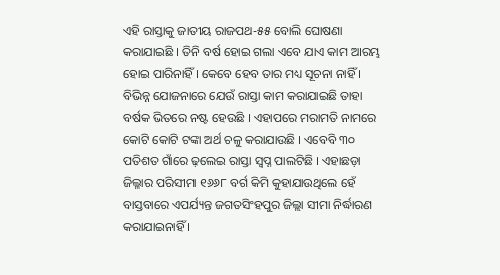ଏହି ରାସ୍ତାକୁ ଜାତୀୟ ରାଜପଥ-୫୫ ବୋଲି ଘୋଷଣା କରାଯାଇଛି । ତିନି ବର୍ଷ ହୋଇ ଗଲା ଏବେ ଯାଏ କାମ ଆରମ୍ଭ ହୋଇ ପାରିନାହିଁ । କେବେ ହେବ ତାର ମଧ୍ୟ ସୂଚନା ନାହିଁ । ବିଭିନ୍ନ ଯୋଜନାରେ ଯେଉଁ ରାସ୍ତା କାମ କରାଯାଇଛି ତାହା ବର୍ଷକ ଭିତରେ ନଷ୍ଟ ହେଉଛି । ଏହାପରେ ମରାମତି ନାମରେ କୋଟି କୋଟି ଟଙ୍କା ଅର୍ଥ ଚଳୁ କରାଯାଉଛି । ଏବେବି ୩୦ ପତିଶତ ଗାଁରେ ଢ଼ଲେଇ ରାସ୍ତା ସ୍ୱପ୍ନ ପାଲଟିଛି । ଏହାଛଡ଼ା ଜିଲ୍ଳାର ପରିସୀମା ୧୬୬୮ ବର୍ଗ କିମି କୁହାଯାଉଥିଲେ ହେଁ ବାସ୍ତବାରେ ଏପର୍ଯ୍ୟନ୍ତ ଜଗତସିଂହପୁର ଜିଲ୍ଲା ସୀମା ନିର୍ଦ୍ଧାରଣ କରାଯାଇନାହିଁ ।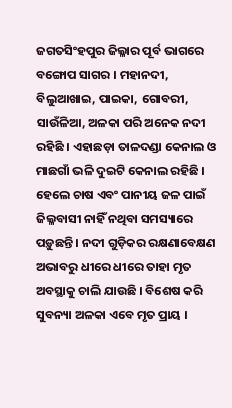ଜଗତସିଂହପୁର ଜିଲ୍ଳାର ପୂର୍ବ ଭାଗରେ ବଙ୍ଗୋପ ସାଗର । ମହାନଦୀ, ବିଲୁଆଖାଇ, ପାଇକା, ଗୋବରୀ, ସାଉଁଳିଆ, ଅଳକା ପରି ଅନେକ ନଦୀ ରହିଛି । ଏହାଛଡ଼ା ତାଳଦଣ୍ଡା କେନାଲ ଓ ମାଛଗାଁ ଭଳି ଦୁଇଟି କେନାଲ ରହିଛି । ହେଲେ ଚାଷ ଏବଂ ପାନୀୟ ଜଳ ପାଇଁ ଜିଲ୍ଳବାସୀ ନାହିଁ ନଥିବା ସମସ୍ୟାରେ ପଡ଼ୁଛନ୍ତି । ନଦୀ ଗୁଡ଼ିକର ରକ୍ଷଣାବେକ୍ଷଣ ଅଭାବରୁ ଧୀରେ ଧୀରେ ତାହା ମୃତ ଅବସ୍ଥାକୁ ଚାଲି ଯାଉଛି । ବିଶେଷ କରି ସୁବନ୍ୟା ଅଳକା ଏବେ ମୃତ ପ୍ରାୟ ।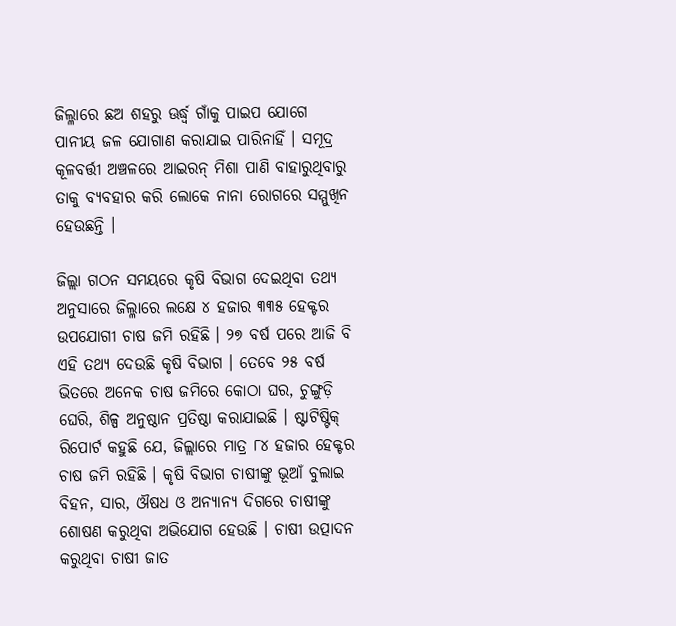ଜିଲ୍ଳାରେ ଛଅ ଶହରୁ ଊର୍ଦ୍ଧ୍ୱ ଗାଁକୁ ପାଇପ ଯୋଗେ ପାନୀୟ ଜଳ ଯୋଗାଣ କରାଯାଇ ପାରିନାହିଁ । ସମୂଦ୍ର କୂଳବର୍ତ୍ତୀ ଅଞ୍ଚଳରେ ଆଇରନ୍‍ ମିଶା ପାଣି ବାହାରୁଥିବାରୁ ତାକୁ ବ୍ୟବହାର କରି ଲୋକେ ନାନା ରୋଗରେ ସମ୍ମୁଖିନ ହେଉଛନ୍ତି ।

ଜିଲ୍ଲା ଗଠନ ସମୟରେ କୃଷି ବିଭାଗ ଦେଇଥିବା ତଥ୍ୟ ଅନୁସାରେ ଜିଲ୍ଳାରେ ଲକ୍ଷେ ୪ ହଜାର ୩୩୫ ହେକ୍ଟର ଉପଯୋଗୀ ଚାଷ ଜମି ରହିଛି । ୨୭ ବର୍ଷ ପରେ ଆଜି ବି ଏହି ତଥ୍ୟ ଦେଉଛି କୃଷି ବିଭାଗ । ତେବେ ୨୫ ବର୍ଷ ଭିତରେ ଅନେକ ଚାଷ ଜମିରେ କୋଠା ଘର, ଚୁଙ୍ଗୁଡ଼ି ଘେରି, ଶିଳ୍ପ ଅନୁଷ୍ଠାନ ପ୍ରତିଷ୍ଠା କରାଯାଇଛି । ଷ୍ଟାଟିଷ୍ଟିକ୍‍ ରିପୋର୍ଟ କହୁଛି ଯେ, ଜିଲ୍ଲାରେ ମାତ୍ର ୮୪ ହଜାର ହେକ୍ଟର ଚାଷ ଜମି ରହିଛି । କୃଷି ବିଭାଗ ଚାଷୀଙ୍କୁ ଭୂଆଁ ବୁଲାଇ ବିହନ, ସାର, ଔଷଧ ଓ ଅନ୍ୟାନ୍ୟ ଦିଗରେ ଚାଷୀଙ୍କୁ ଶୋଷଣ କରୁଥିବା ଅଭିଯୋଗ ହେଉଛି । ଚାଷୀ ଉତ୍ପାଦନ କରୁଥିବା ଚାଷୀ ଜାତ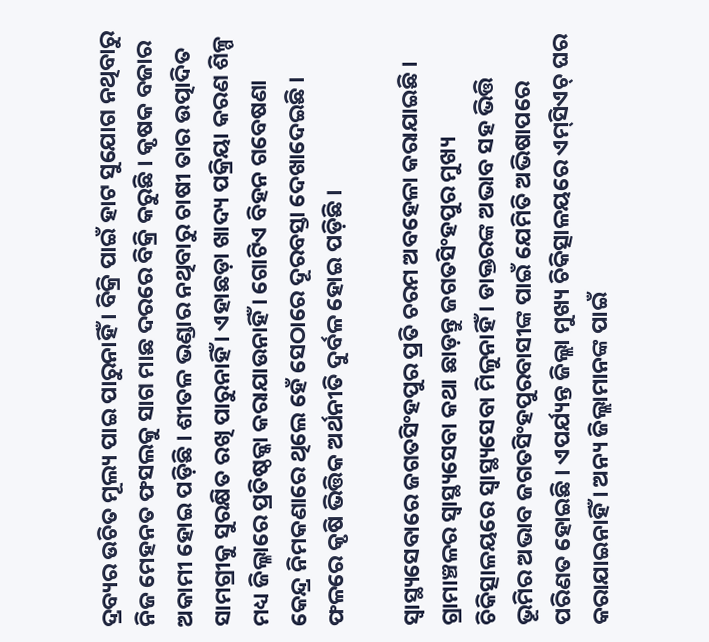ଦ୍ରବ୍ୟର ଉଚିତ ମୂଲ୍ୟ ପାଇ ପାରୁନାହିଁ । ବିକ୍ରି ପାଇଁ ହାଟ ସୁଯୋଗ ନଥିବାରୁ ନିଜ ମେହନତ ଫସଲକୁ ସାଗ ମାଛ ଦରରେ ବିକ୍ରି କରୁଛି । କୃଷକ ବଜାର ଅକାମୀ ହୋଇ ପଡ଼ିଛି । ଶୀତଳ ଭଣ୍ଡାର ନଥିବାରୁ ଚାଷୀ ତାର ଉତ୍ପାଦିତ ସାମଗ୍ରୀକୁ ସୁରକ୍ଷିତ ରଖି ପାରୁନାହିଁ । ଏହାଛଡ଼ା ଖାଦ୍ୟ ପକ୍ରିୟା କରଣ ଶିଳ୍ପ ମଧ୍ୟ ଜିଲ୍ଳାରେ ପ୍ରତିଷ୍ଠକ୍କା କରାଯାଉନାହିଁ । ଗୋଟିଏ ବିହନ ଗବେଷଣା କେନ୍ଦ୍ର ନିମକଣାରେ ଥିଲେ ହେଁ ସେଠାରେ ଦୂରବସ୍ତା ଦେଖାଦେଇଛି । ଫଳରେ କୃଷି ଭିତ୍ତିକ ଅର୍ଥନୀତି ଦୁର୍ବଳ ହୋଇ ପଡ଼ିଛି ।

ସ୍ୱାସ୍ଥ୍ୟସେବାରେ ଜଗତସିଂହପୁର ପ୍ରତି ଚରମ ଅବହେଳା କରାଯାଇଛି । ଗ୍ରାମାଞ୍ଚଳର ସ୍ୱାସ୍ଥ୍ୟସେବା କଥା ଛାଡ଼ନ୍ତୁ ଜଗତସିଂହପୁର ମୁଖ୍ୟ ଚିକିତ୍ସାଳୟରେ ସ୍ୱାସ୍ଥ୍ୟସେବା ମିଳୁନାହିଁ । ଡାକ୍ତରଙ୍କ ଅଭାବ ସହ ଭିତ୍ତି ଭୂମିର ଅଭାବ ଜଗତସିଂହପୁରବାସୀଙ୍କ ପାଇଁ ଯେମିତି ଅଭିଷାପରେ ପରିଣତ ହୋଇଛି । ଏପର୍ଯ୍ୟନ୍ତ ଜିଲ୍ଲା ମୁଖ୍ୟ ଚିକିତ୍ସାଳୟରେ ଏମ୍‍ସିଏଚ୍‍ ଘର କରାଯାଇନାହିଁ । ଅନ୍ୟ ଜିଲ୍ଲାମାନଙ୍କ ପାଇଁ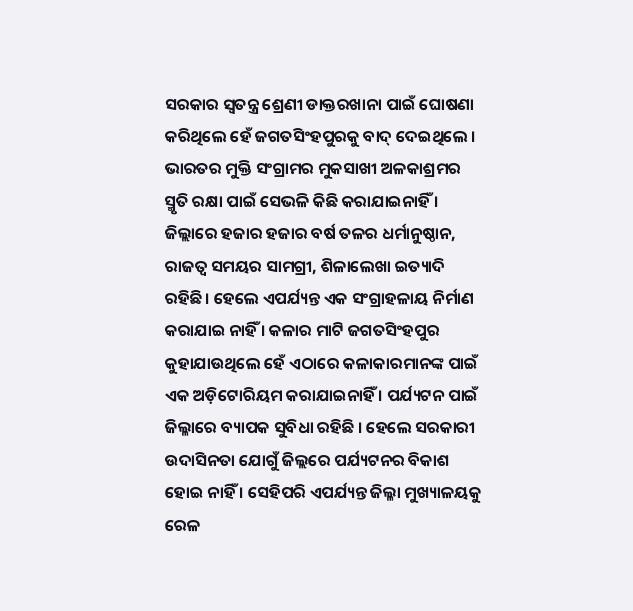ସରକାର ସ୍ୱତନ୍ତ୍ର ଶ୍ରେଣୀ ଡାକ୍ତରଖାନା ପାଇଁ ଘୋଷଣା କରିଥିଲେ ହେଁ ଜଗତସିଂହପୁରକୁ ବାଦ୍‍ ଦେଇଥିଲେ । ଭାରତର ମୁକ୍ତି ସଂଗ୍ରାମର ମୁକସାଖୀ ଅଳକାଶ୍ରମର ସ୍ମୃତି ରକ୍ଷା ପାଇଁ ସେଭଳି କିଛି କରାଯାଇନାହିଁ । ଜିଲ୍ଲାରେ ହଜାର ହଜାର ବର୍ଷ ତଳର ଧର୍ମାନୁଷ୍ଠାନ, ରାଜତ୍ୱ ସମୟର ସାମଗ୍ରୀ, ଶିଳାଲେଖା ଇତ୍ୟାଦି ରହିଛି। ହେଲେ ଏପର୍ଯ୍ୟନ୍ତ ଏକ ସଂଗ୍ରାହଳାୟ ନିର୍ମାଣ କରାଯାଇ ନାହିଁ । କଳାର ମାଟି ଜଗତସିଂହପୁର କୁହାଯାଉଥିଲେ ହେଁ ଏଠାରେ କଳାକାରମାନଙ୍କ ପାଇଁ ଏକ ଅଡ଼ିଟୋରିୟମ କରାଯାଇନାହିଁ । ପର୍ଯ୍ୟଟନ ପାଇଁ ଜିଲ୍ଳାରେ ବ୍ୟାପକ ସୁବିଧା ରହିଛି । ହେଲେ ସରକାରୀ ଉଦାସିନତା ଯୋଗୁଁ ଜିଲ୍ଲରେ ପର୍ଯ୍ୟଟନର ବିକାଶ ହୋଇ ନାହିଁ । ସେହିପରି ଏପର୍ଯ୍ୟନ୍ତ ଜିଲ୍ଳା ମୁଖ୍ୟାଳୟକୁ ରେଳ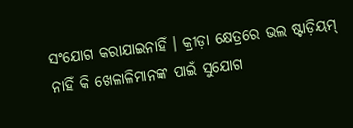ସଂଯୋଗ କରାଯାଇନାହିଁ । କ୍ରୀଡ଼ା କ୍ଷେତ୍ରରେ ଭଲ ଷ୍ଟାଡ଼ିୟମ୍‍ ନାହିଁ କି ଖେଳାଳିମାନଙ୍କ ପାଇଁ ସୁଯୋଗ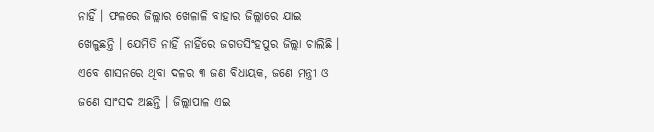ନାହିଁ । ଫଳରେ ଜିଲ୍ଲାର ଖେଳାଳି ବାହାର ଜିଲ୍ଲାରେ ଯାଇ ଖେଳୁଛନ୍ତି । ଯେମିତି ନାହିଁ ନାହିଁରେ ଜଗତସିଂହପୁର ଜିଲ୍ଲା ଚାଲିଛି । ଏବେ ଶାସନରେ ଥିବା ଦଳର ୩ ଜଣ ବିଧାୟକ, ଜଣେ ମନ୍ତ୍ରୀ ଓ ଜଣେ ସାଂସଦ ଅଛନ୍ତି । ଜିଲ୍ଲାପାଳ ଏଇ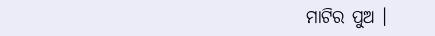ମାଟିର ପୁଅ ।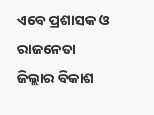ଏବେ ପ୍ରଶାସକ ଓ ରାଜନେତା ଜିଲ୍ଲାର ବିକାଶ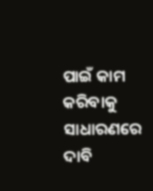ପାଇଁ କାମ କରିବାକୁ ସାଧାରଣରେ ଦାବି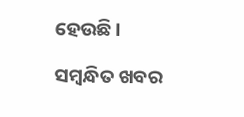ହେଉଛି ।

ସମ୍ବନ୍ଧିତ ଖବର